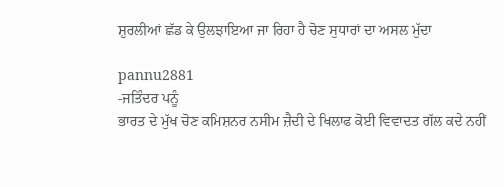ਸ਼ੁਰਲੀਆਂ ਛੱਡ ਕੇ ਉਲਝਾਇਆ ਜਾ ਰਿਹਾ ਹੈ ਚੋਣ ਸੁਧਾਰਾਂ ਦਾ ਅਸਲ ਮੁੱਦਾ

pannu2881
-ਜਤਿੰਦਰ ਪਨੂੰ
ਭਾਰਤ ਦੇ ਮੁੱਖ ਚੋਣ ਕਮਿਸ਼ਨਰ ਨਸੀਮ ਜ਼ੈਦੀ ਦੇ ਖਿਲਾਫ ਕੋਈ ਵਿਵਾਦਤ ਗੱਲ ਕਦੇ ਨਹੀਂ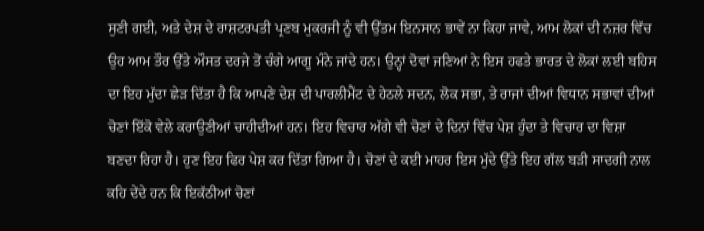ਸੁਣੀ ਗਈ, ਅਤੇ ਦੇਸ਼ ਦੇ ਰਾਸ਼ਟਰਪਤੀ ਪ੍ਰਣਬ ਮੁਕਰਜੀ ਨੂੰ ਵੀ ਉੱਤਮ ਇਨਸਾਨ ਭਾਵੇਂ ਨਾ ਕਿਹਾ ਜਾਵੇ, ਆਮ ਲੋਕਾਂ ਦੀ ਨਜ਼ਰ ਵਿੱਚ ਉਹ ਆਮ ਤੌਰ ਉੱਤੇ ਔਸਤ ਦਰਜੇ ਤੋਂ ਚੰਗੇ ਆਗੂ ਮੰਨੇ ਜਾਂਦੇ ਹਨ। ਉਨ੍ਹਾਂ ਦੋਵਾਂ ਜਣਿਆਂ ਨੇ ਇਸ ਹਫਤੇ ਭਾਰਤ ਦੇ ਲੋਕਾਂ ਲਈ ਬਹਿਸ ਦਾ ਇਹ ਮੁੱਦਾ ਛੇੜ ਦਿੱਤਾ ਹੈ ਕਿ ਆਪਣੇ ਦੇਸ਼ ਦੀ ਪਾਰਲੀਮੈਂਟ ਦੇ ਹੇਠਲੇ ਸਦਨ, ਲੋਕ ਸਭਾ, ਤੇ ਰਾਜਾਂ ਦੀਆਂ ਵਿਧਾਨ ਸਭਾਵਾਂ ਦੀਆਂ ਚੋਣਾਂ ਇੱਕੋ ਵੇਲੇ ਕਰਾਉਣੀਆਂ ਚਾਹੀਦੀਆਂ ਹਨ। ਇਹ ਵਿਚਾਰ ਅੱਗੇ ਵੀ ਚੋਣਾਂ ਦੇ ਦਿਨਾਂ ਵਿੱਚ ਪੇਸ਼ ਹੁੰਦਾ ਤੇ ਵਿਚਾਰ ਦਾ ਵਿਸ਼ਾ ਬਣਦਾ ਰਿਹਾ ਹੈ। ਹੁਣ ਇਹ ਫਿਰ ਪੇਸ਼ ਕਰ ਦਿੱਤਾ ਗਿਆ ਹੈ। ਚੋਣਾਂ ਦੇ ਕਈ ਮਾਹਰ ਇਸ ਮੁੱਦੇ ਉੱਤੇ ਇਹ ਗੱਲ ਬੜੀ ਸਾਦਗੀ ਨਾਲ ਕਹਿ ਦੇਂਦੇ ਹਨ ਕਿ ਇਕੱਠੀਆਂ ਚੋਣਾਂ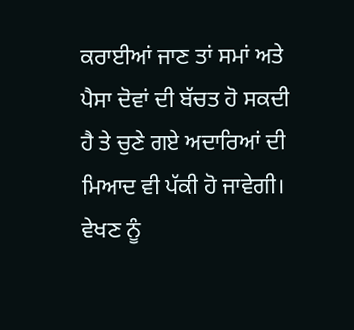ਕਰਾਈਆਂ ਜਾਣ ਤਾਂ ਸਮਾਂ ਅਤੇ ਪੈਸਾ ਦੋਵਾਂ ਦੀ ਬੱਚਤ ਹੋ ਸਕਦੀ ਹੈ ਤੇ ਚੁਣੇ ਗਏ ਅਦਾਰਿਆਂ ਦੀ ਮਿਆਦ ਵੀ ਪੱਕੀ ਹੋ ਜਾਵੇਗੀ। ਵੇਖਣ ਨੂੰ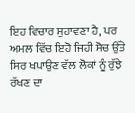ਇਹ ਵਿਚਾਰ ਸੁਹਾਵਣਾ ਹੈ, ਪਰ ਅਮਲ ਵਿੱਚ ਇਹੋ ਜਿਹੀ ਸੋਚ ਉੱਤੇ ਸਿਰ ਖਪਾਉਣ ਵੱਲ ਲੋਕਾਂ ਨੂੰ ਰੁੱਝੇ ਰੱਖਣ ਦਾ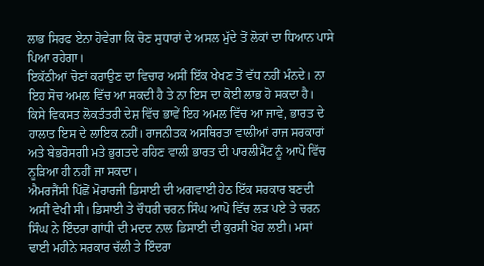ਲਾਭ ਸਿਰਫ ਏਨਾ ਹੋਵੇਗਾ ਕਿ ਚੋਣ ਸੁਧਾਰਾਂ ਦੇ ਅਸਲ ਮੁੱਦੇ ਤੋਂ ਲੋਕਾਂ ਦਾ ਧਿਆਨ ਪਾਸੇ ਪਿਆ ਰਹੇਗਾ।
ਇਕੱਠੀਆਂ ਚੋਣਾਂ ਕਰਾਉਣ ਦਾ ਵਿਚਾਰ ਅਸੀਂ ਇੱਕ ਖੇਖਣ ਤੋਂ ਵੱਧ ਨਹੀਂ ਮੰਨਦੇ। ਨਾ ਇਹ ਸੋਚ ਅਮਲ ਵਿੱਚ ਆ ਸਕਦੀ ਹੈ ਤੇ ਨਾ ਇਸ ਦਾ ਕੋਈ ਲਾਭ ਹੋ ਸਕਦਾ ਹੈ। ਕਿਸੇ ਵਿਕਸਤ ਲੋਕਤੰਤਰੀ ਦੇਸ਼ ਵਿੱਚ ਭਾਵੇਂ ਇਹ ਅਮਲ ਵਿੱਚ ਆ ਜਾਵੇ, ਭਾਰਤ ਦੇ ਹਾਲਾਤ ਇਸ ਦੇ ਲਾਇਕ ਨਹੀਂ। ਰਾਜਨੀਤਕ ਅਸਥਿਰਤਾ ਵਾਲੀਆਂ ਰਾਜ ਸਰਕਾਰਾਂ ਅਤੇ ਬੇਭਰੋਸਗੀ ਮਤੇ ਭੁਗਤਦੇ ਰਹਿਣ ਵਾਲੀ ਭਾਰਤ ਦੀ ਪਾਰਲੀਮੈਂਟ ਨੂੰ ਆਪੋ ਵਿੱਚ ਨੂੜਿਆ ਹੀ ਨਹੀਂ ਜਾ ਸਕਦਾ।
ਐਮਰਜੈਂਸੀ ਪਿੱਛੋਂ ਮੋਰਾਰਜੀ ਡਿਸਾਈ ਦੀ ਅਗਵਾਈ ਹੇਠ ਇੱਕ ਸਰਕਾਰ ਬਣਦੀ ਅਸੀਂ ਵੇਖੀ ਸੀ। ਡਿਸਾਈ ਤੇ ਚੌਧਰੀ ਚਰਨ ਸਿੰਘ ਆਪੋ ਵਿੱਚ ਲੜ ਪਏ ਤੇ ਚਰਨ ਸਿੰਘ ਨੇ ਇੰਦਰਾ ਗਾਂਧੀ ਦੀ ਮਦਦ ਨਾਲ ਡਿਸਾਈ ਦੀ ਕੁਰਸੀ ਖੋਹ ਲਈ। ਮਸਾਂ ਢਾਈ ਮਹੀਨੇ ਸਰਕਾਰ ਚੱਲੀ ਤੇ ਇੰਦਰਾ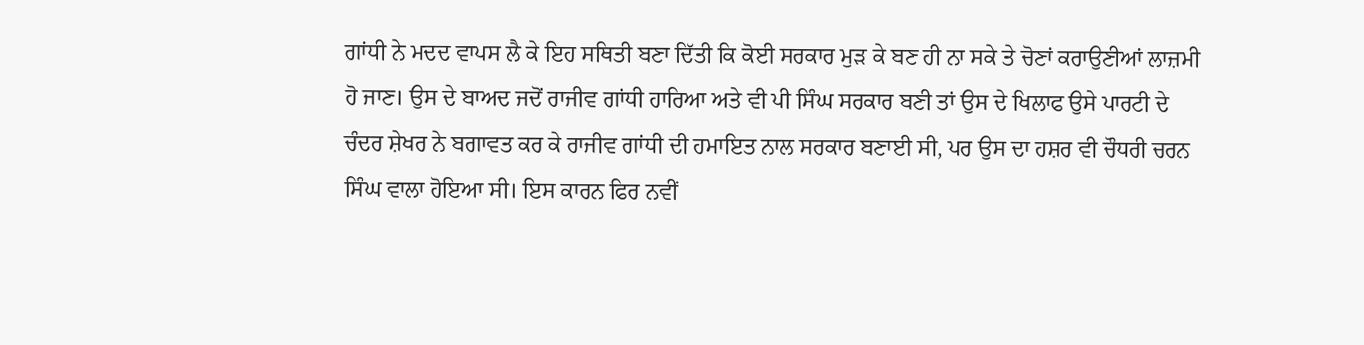ਗਾਂਧੀ ਨੇ ਮਦਦ ਵਾਪਸ ਲੈ ਕੇ ਇਹ ਸਥਿਤੀ ਬਣਾ ਦਿੱਤੀ ਕਿ ਕੋਈ ਸਰਕਾਰ ਮੁੜ ਕੇ ਬਣ ਹੀ ਨਾ ਸਕੇ ਤੇ ਚੋਣਾਂ ਕਰਾਉਣੀਆਂ ਲਾਜ਼ਮੀ ਹੋ ਜਾਣ। ਉਸ ਦੇ ਬਾਅਦ ਜਦੋਂ ਰਾਜੀਵ ਗਾਂਧੀ ਹਾਰਿਆ ਅਤੇ ਵੀ ਪੀ ਸਿੰਘ ਸਰਕਾਰ ਬਣੀ ਤਾਂ ਉਸ ਦੇ ਖਿਲਾਫ ਉਸੇ ਪਾਰਟੀ ਦੇ ਚੰਦਰ ਸ਼ੇਖਰ ਨੇ ਬਗਾਵਤ ਕਰ ਕੇ ਰਾਜੀਵ ਗਾਂਧੀ ਦੀ ਹਮਾਇਤ ਨਾਲ ਸਰਕਾਰ ਬਣਾਈ ਸੀ, ਪਰ ਉਸ ਦਾ ਹਸ਼ਰ ਵੀ ਚੌਧਰੀ ਚਰਨ ਸਿੰਘ ਵਾਲਾ ਹੋਇਆ ਸੀ। ਇਸ ਕਾਰਨ ਫਿਰ ਨਵੀਂ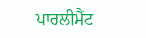ਪਾਰਲੀਮੈਂਟ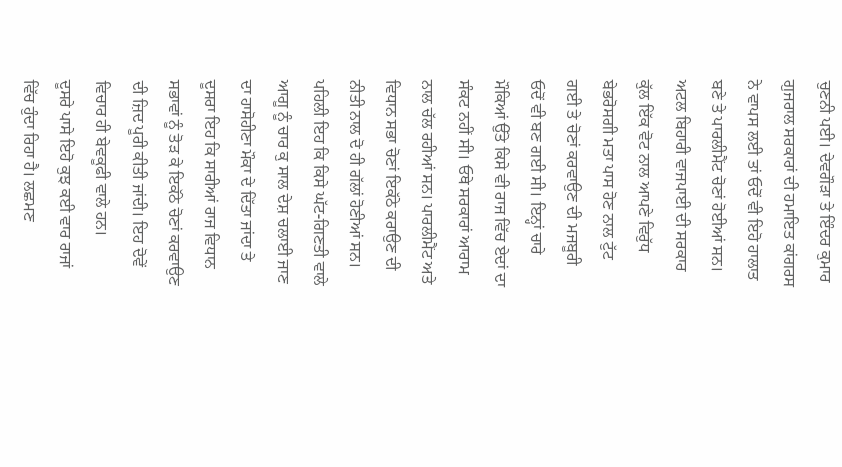ਚੁਣਨੀ ਪਈ। ਦੇਵਗੌੜਾ ਤੇ ਇੰਦਰ ਕੁਮਾਰ ਗੁਜਰਾਲ ਸਰਕਾਰਾਂ ਦੀ ਹਮਾਇਤ ਕਾਂਗਰਸ ਨੇ ਵਾਪਸ ਲਈ ਤਾਂ ਓਦੋਂ ਵੀ ਇਹੋ ਹਾਲਾਤ ਬਣੇ ਤੇ ਪਾਰਲੀਮੈਂਟ ਚੋਣਾਂ ਹੋਈਆਂ ਸਨ। ਅਟਲ ਬਿਹਾਰੀ ਵਾਜਪਾਈ ਦੀ ਸਰਕਾਰ ਕੁੱਲ ਇੱਕ ਵੋਟ ਨਾਲ ਆਪਣੇ ਵਿਰੁੱਧ ਬੇਭਰੋਸਗੀ ਮਤਾ ਪਾਸ ਹੋਣ ਨਾਲ ਟੁੱਟ ਗਈ ਤੇ ਚੋਣਾਂ ਕਰਵਾਉਣ ਦੀ ਮਜਬੂਰੀ ਓਦੋਂ ਵੀ ਬਣ ਗਈ ਸੀ। ਇਨ੍ਹਾਂ ਚਾਰੇ ਮੌਕਿਆਂ ਉੱਤੇ ਕਿਸੇ ਵੀ ਰਾਜ ਵਿੱਚ ਏਦਾਂ ਦਾ ਸੰਕਟ ਨਹੀਂ ਸੀ। ਓਥੇ ਸਰਕਾਰਾਂ ਆਰਾਮ ਨਾਲ ਚੱਲ ਰਹੀਆਂ ਸਨ। ਪਾਰਲੀਮੈਂਟ ਅਤੇ ਵਿਧਾਨ ਸਭਾ ਚੋਣਾਂ ਇਕੱਠੇ ਕਰਾਉਣ ਦੀ ਨੀਤੀ ਨਾਲ ਦੋ ਹੀ ਗੱਲਾਂ ਹੋਣੀਆਂ ਸਨ। ਪਹਿਲੀ ਇਹ ਕਿ ਕਿਸੇ ਘੱਟ-ਗਿਣਤੀ ਵਾਲੇ ਆਗੂ ਨੂੰ ਚਾਰ ਕੁ ਸਾਲ ਦੇਸ਼ ਚਲਾਈ ਜਾਣ ਦਾ ਹਾਸੋਹੀਣਾ ਮੌਕਾ ਦੇ ਦਿੱਤਾ ਜਾਂਦਾ ਤੇ ਦੂਸਰਾ ਇਹ ਕਿ ਸਾਰੀਆਂ ਰਾਜ ਵਿਧਾਨ ਸਭਾਵਾਂ ਨੂੰ ਤੋੜ ਕੇ ਇਕੱਠੇ ਚੋਣਾਂ ਕਰਵਾਉਣ ਦੀ ਜ਼ਿਦ ਪੂਰੀ ਕੀਤੀ ਜਾਂਦੀ। ਇਹ ਦੋਵੇਂ ਵਿਚਾਰ ਹੀ ਬੇਵਕੂਫੀ ਵਾਲੇ ਹਨ।
ਦੂਸਰੇ ਪਾਸੇ ਇਹੋ ਕੁਝ ਕਈ ਵਾਰ ਰਾਜਾਂ ਵਿੱਚ ਹੁੰਦਾ ਰਿਹਾ ਹੈ। ਲਛਮਣ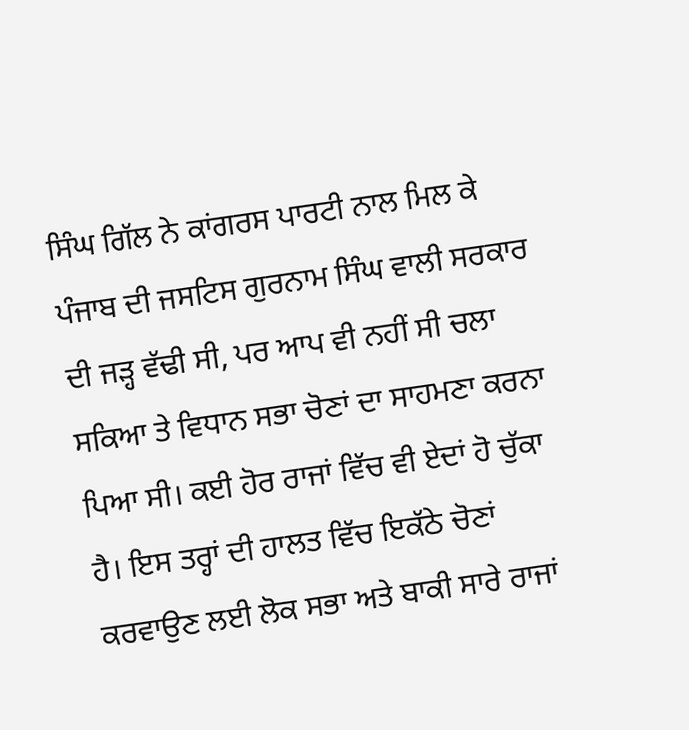ਸਿੰਘ ਗਿੱਲ ਨੇ ਕਾਂਗਰਸ ਪਾਰਟੀ ਨਾਲ ਮਿਲ ਕੇ ਪੰਜਾਬ ਦੀ ਜਸਟਿਸ ਗੁਰਨਾਮ ਸਿੰਘ ਵਾਲੀ ਸਰਕਾਰ ਦੀ ਜੜ੍ਹ ਵੱਢੀ ਸੀ, ਪਰ ਆਪ ਵੀ ਨਹੀਂ ਸੀ ਚਲਾ ਸਕਿਆ ਤੇ ਵਿਧਾਨ ਸਭਾ ਚੋਣਾਂ ਦਾ ਸਾਹਮਣਾ ਕਰਨਾ ਪਿਆ ਸੀ। ਕਈ ਹੋਰ ਰਾਜਾਂ ਵਿੱਚ ਵੀ ਏਦਾਂ ਹੋ ਚੁੱਕਾ ਹੈ। ਇਸ ਤਰ੍ਹਾਂ ਦੀ ਹਾਲਤ ਵਿੱਚ ਇਕੱਠੇ ਚੋਣਾਂ ਕਰਵਾਉਣ ਲਈ ਲੋਕ ਸਭਾ ਅਤੇ ਬਾਕੀ ਸਾਰੇ ਰਾਜਾਂ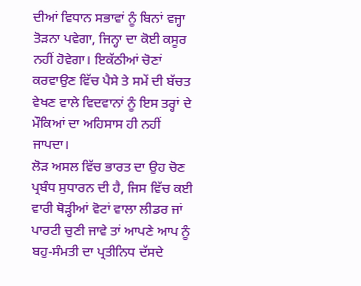ਦੀਆਂ ਵਿਧਾਨ ਸਭਾਵਾਂ ਨੂੰ ਬਿਨਾਂ ਵਜ੍ਹਾ ਤੋੜਨਾ ਪਵੇਗਾ, ਜਿਨ੍ਹਾ ਦਾ ਕੋਈ ਕਸੂਰ ਨਹੀਂ ਹੋਵੇਗਾ। ਇਕੱਠੀਆਂ ਚੋਣਾਂ ਕਰਵਾਉਣ ਵਿੱਚ ਪੈਸੇ ਤੇ ਸਮੇਂ ਦੀ ਬੱਚਤ ਵੇਖਣ ਵਾਲੇ ਵਿਦਵਾਨਾਂ ਨੂੰ ਇਸ ਤਰ੍ਹਾਂ ਦੇ ਮੌਕਿਆਂ ਦਾ ਅਹਿਸਾਸ ਹੀ ਨਹੀਂ ਜਾਪਦਾ।
ਲੋੜ ਅਸਲ ਵਿੱਚ ਭਾਰਤ ਦਾ ਉਹ ਚੋਣ ਪ੍ਰਬੰਧ ਸੁਧਾਰਨ ਦੀ ਹੈ, ਜਿਸ ਵਿੱਚ ਕਈ ਵਾਰੀ ਥੋੜ੍ਹੀਆਂ ਵੋਟਾਂ ਵਾਲਾ ਲੀਡਰ ਜਾਂ ਪਾਰਟੀ ਚੁਣੀ ਜਾਵੇ ਤਾਂ ਆਪਣੇ ਆਪ ਨੂੰ ਬਹੁ-ਸੰਮਤੀ ਦਾ ਪ੍ਰਤੀਨਿਧ ਦੱਸਦੇ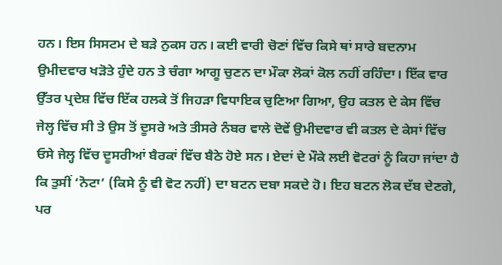ਹਨ। ਇਸ ਸਿਸਟਮ ਦੇ ਬੜੇ ਨੁਕਸ ਹਨ। ਕਈ ਵਾਰੀ ਚੋਣਾਂ ਵਿੱਚ ਕਿਸੇ ਥਾਂ ਸਾਰੇ ਬਦਨਾਮ ਉਮੀਦਵਾਰ ਖੜੋਤੇ ਹੁੰਦੇ ਹਨ ਤੇ ਚੰਗਾ ਆਗੂ ਚੁਣਨ ਦਾ ਮੌਕਾ ਲੋਕਾਂ ਕੋਲ ਨਹੀਂ ਰਹਿੰਦਾ। ਇੱਕ ਵਾਰ ਉੱਤਰ ਪ੍ਰਦੇਸ਼ ਵਿੱਚ ਇੱਕ ਹਲਕੇ ਤੋਂ ਜਿਹੜਾ ਵਿਧਾਇਕ ਚੁਣਿਆ ਗਿਆ, ਉਹ ਕਤਲ ਦੇ ਕੇਸ ਵਿੱਚ ਜੇਲ੍ਹ ਵਿੱਚ ਸੀ ਤੇ ਉਸ ਤੋਂ ਦੂਸਰੇ ਅਤੇ ਤੀਸਰੇ ਨੰਬਰ ਵਾਲੇ ਦੋਵੇਂ ਉਮੀਦਵਾਰ ਵੀ ਕਤਲ ਦੇ ਕੇਸਾਂ ਵਿੱਚ ਓਸੇ ਜੇਲ੍ਹ ਵਿੱਚ ਦੂਸਰੀਆਂ ਬੈਰਕਾਂ ਵਿੱਚ ਬੈਠੇ ਹੋਏ ਸਨ। ਏਦਾਂ ਦੇ ਮੌਕੇ ਲਈ ਵੋਟਰਾਂ ਨੂੰ ਕਿਹਾ ਜਾਂਦਾ ਹੈ ਕਿ ਤੁਸੀਂ ‘ਨੋਟਾ’ (ਕਿਸੇ ਨੂੰ ਵੀ ਵੋਟ ਨਹੀਂ) ਦਾ ਬਟਨ ਦਬਾ ਸਕਦੇ ਹੋ। ਇਹ ਬਟਨ ਲੋਕ ਦੱਬ ਦੇਣਗੇ, ਪਰ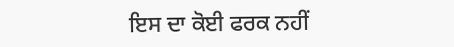ਇਸ ਦਾ ਕੋਈ ਫਰਕ ਨਹੀਂ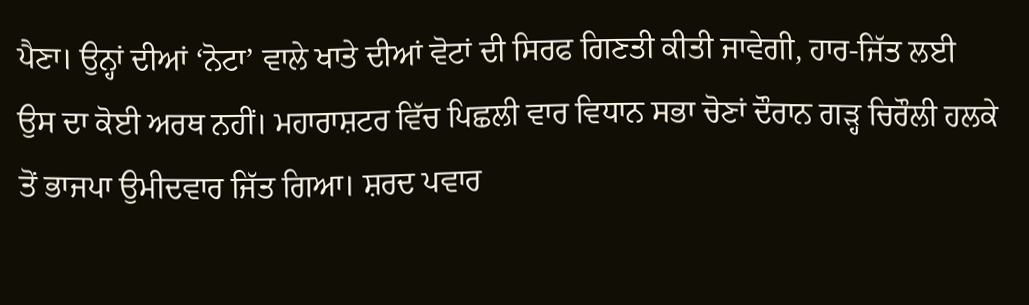ਪੈਣਾ। ਉਨ੍ਹਾਂ ਦੀਆਂ ‘ਨੋਟਾ’ ਵਾਲੇ ਖਾਤੇ ਦੀਆਂ ਵੋਟਾਂ ਦੀ ਸਿਰਫ ਗਿਣਤੀ ਕੀਤੀ ਜਾਵੇਗੀ, ਹਾਰ-ਜਿੱਤ ਲਈ ਉਸ ਦਾ ਕੋਈ ਅਰਥ ਨਹੀਂ। ਮਹਾਰਾਸ਼ਟਰ ਵਿੱਚ ਪਿਛਲੀ ਵਾਰ ਵਿਧਾਨ ਸਭਾ ਚੋਣਾਂ ਦੌਰਾਨ ਗੜ੍ਹ ਚਿਰੌਲੀ ਹਲਕੇ ਤੋਂ ਭਾਜਪਾ ਉਮੀਦਵਾਰ ਜਿੱਤ ਗਿਆ। ਸ਼ਰਦ ਪਵਾਰ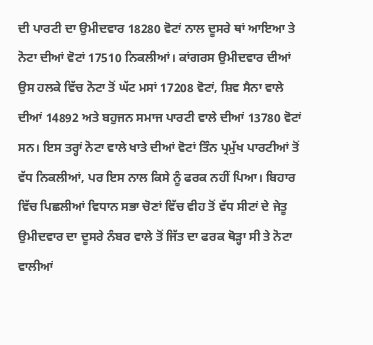ਦੀ ਪਾਰਟੀ ਦਾ ਉਮੀਦਵਾਰ 18280 ਵੋਟਾਂ ਨਾਲ ਦੂਸਰੇ ਥਾਂ ਆਇਆ ਤੇ ਨੋਟਾ ਦੀਆਂ ਵੋਟਾਂ 17510 ਨਿਕਲੀਆਂ। ਕਾਂਗਰਸ ਉਮੀਦਵਾਰ ਦੀਆਂ ਉਸ ਹਲਕੇ ਵਿੱਚ ਨੋਟਾ ਤੋਂ ਘੱਟ ਮਸਾਂ 17208 ਵੋਟਾਂ, ਸ਼ਿਵ ਸੈਨਾ ਵਾਲੇ ਦੀਆਂ 14892 ਅਤੇ ਬਹੁਜਨ ਸਮਾਜ ਪਾਰਟੀ ਵਾਲੇ ਦੀਆਂ 13780 ਵੋਟਾਂ ਸਨ। ਇਸ ਤਰ੍ਹਾਂ ਨੋਟਾ ਵਾਲੇ ਖਾਤੇ ਦੀਆਂ ਵੋਟਾਂ ਤਿੰਨ ਪ੍ਰਮੁੱਖ ਪਾਰਟੀਆਂ ਤੋਂ ਵੱਧ ਨਿਕਲੀਆਂ, ਪਰ ਇਸ ਨਾਲ ਕਿਸੇ ਨੂੰ ਫਰਕ ਨਹੀਂ ਪਿਆ। ਬਿਹਾਰ ਵਿੱਚ ਪਿਛਲੀਆਂ ਵਿਧਾਨ ਸਭਾ ਚੋਣਾਂ ਵਿੱਚ ਵੀਹ ਤੋਂ ਵੱਧ ਸੀਟਾਂ ਦੇ ਜੇਤੂ ਉਮੀਦਵਾਰ ਦਾ ਦੂਸਰੇ ਨੰਬਰ ਵਾਲੇ ਤੋਂ ਜਿੱਤ ਦਾ ਫਰਕ ਥੋੜ੍ਹਾ ਸੀ ਤੇ ਨੋਟਾ ਵਾਲੀਆਂ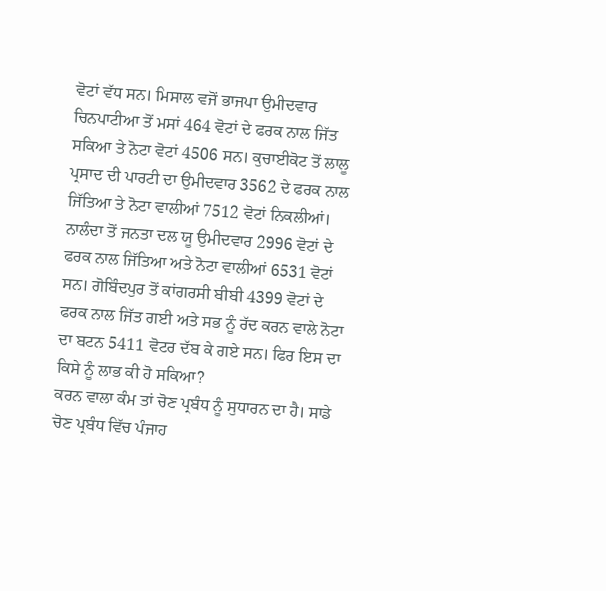ਵੋਟਾਂ ਵੱਧ ਸਨ। ਮਿਸਾਲ ਵਜੋਂ ਭਾਜਪਾ ਉਮੀਦਵਾਰ ਚਿਨਪਾਟੀਆ ਤੋਂ ਮਸਾਂ 464 ਵੋਟਾਂ ਦੇ ਫਰਕ ਨਾਲ ਜਿੱਤ ਸਕਿਆ ਤੇ ਨੋਟਾ ਵੋਟਾਂ 4506 ਸਨ। ਕੁਚਾਈਕੋਟ ਤੋਂ ਲਾਲੂ ਪ੍ਰਸਾਦ ਦੀ ਪਾਰਟੀ ਦਾ ਉਮੀਦਵਾਰ 3562 ਦੇ ਫਰਕ ਨਾਲ ਜਿੱਤਿਆ ਤੇ ਨੋਟਾ ਵਾਲੀਆਂ 7512 ਵੋਟਾਂ ਨਿਕਲੀਆਂ। ਨਾਲੰਦਾ ਤੋਂ ਜਨਤਾ ਦਲ ਯੂ ਉਮੀਦਵਾਰ 2996 ਵੋਟਾਂ ਦੇ ਫਰਕ ਨਾਲ ਜਿੱਤਿਆ ਅਤੇ ਨੋਟਾ ਵਾਲੀਆਂ 6531 ਵੋਟਾਂ ਸਨ। ਗੋਬਿੰਦਪੁਰ ਤੋਂ ਕਾਂਗਰਸੀ ਬੀਬੀ 4399 ਵੋਟਾਂ ਦੇ ਫਰਕ ਨਾਲ ਜਿੱਤ ਗਈ ਅਤੇ ਸਭ ਨੂੰ ਰੱਦ ਕਰਨ ਵਾਲੇ ਨੋਟਾ ਦਾ ਬਟਨ 5411 ਵੋਟਰ ਦੱਬ ਕੇ ਗਏ ਸਨ। ਫਿਰ ਇਸ ਦਾ ਕਿਸੇ ਨੂੰ ਲਾਭ ਕੀ ਹੋ ਸਕਿਆ?
ਕਰਨ ਵਾਲਾ ਕੰਮ ਤਾਂ ਚੋਣ ਪ੍ਰਬੰਧ ਨੂੰ ਸੁਧਾਰਨ ਦਾ ਹੈ। ਸਾਡੇ ਚੋਣ ਪ੍ਰਬੰਧ ਵਿੱਚ ਪੰਜਾਹ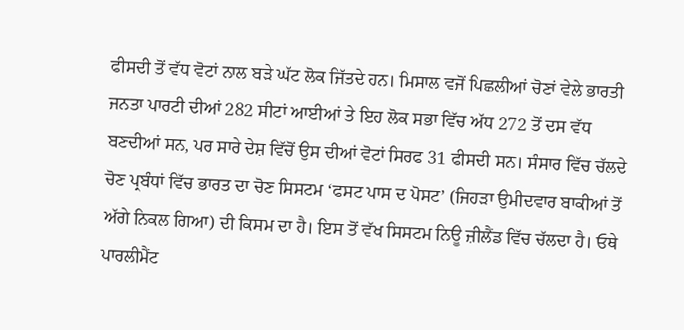ਫੀਸਦੀ ਤੋਂ ਵੱਧ ਵੋਟਾਂ ਨਾਲ ਬੜੇ ਘੱਟ ਲੋਕ ਜਿੱਤਦੇ ਹਨ। ਮਿਸਾਲ ਵਜੋਂ ਪਿਛਲੀਆਂ ਚੋਣਾਂ ਵੇਲੇ ਭਾਰਤੀ ਜਨਤਾ ਪਾਰਟੀ ਦੀਆਂ 282 ਸੀਟਾਂ ਆਈਆਂ ਤੇ ਇਹ ਲੋਕ ਸਭਾ ਵਿੱਚ ਅੱਧ 272 ਤੋਂ ਦਸ ਵੱਧ ਬਣਦੀਆਂ ਸਨ, ਪਰ ਸਾਰੇ ਦੇਸ਼ ਵਿੱਚੋਂ ਉਸ ਦੀਆਂ ਵੋਟਾਂ ਸਿਰਫ 31 ਫੀਸਦੀ ਸਨ। ਸੰਸਾਰ ਵਿੱਚ ਚੱਲਦੇ ਚੋਣ ਪ੍ਰਬੰਧਾਂ ਵਿੱਚ ਭਾਰਤ ਦਾ ਚੋਣ ਸਿਸਟਮ ‘ਫਸਟ ਪਾਸ ਦ ਪੋਸਟ’ (ਜਿਹੜਾ ਉਮੀਦਵਾਰ ਬਾਕੀਆਂ ਤੋਂ ਅੱਗੇ ਨਿਕਲ ਗਿਆ) ਦੀ ਕਿਸਮ ਦਾ ਹੈ। ਇਸ ਤੋਂ ਵੱਖ ਸਿਸਟਮ ਨਿਊ ਜ਼ੀਲੈਂਡ ਵਿੱਚ ਚੱਲਦਾ ਹੈ। ਓਥੇ ਪਾਰਲੀਮੈਂਟ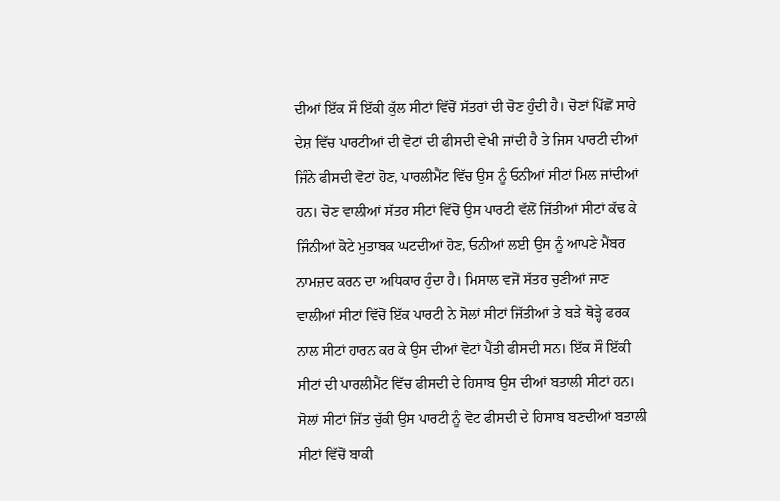ਦੀਆਂ ਇੱਕ ਸੌ ਇੱਕੀ ਕੁੱਲ ਸੀਟਾਂ ਵਿੱਚੋਂ ਸੱਤਰਾਂ ਦੀ ਚੋਣ ਹੁੰਦੀ ਹੈ। ਚੋਣਾਂ ਪਿੱਛੋਂ ਸਾਰੇ ਦੇਸ਼ ਵਿੱਚ ਪਾਰਟੀਆਂ ਦੀ ਵੋਟਾਂ ਦੀ ਫੀਸਦੀ ਵੇਖੀ ਜਾਂਦੀ ਹੈ ਤੇ ਜਿਸ ਪਾਰਟੀ ਦੀਆਂ ਜਿੰਨੇ ਫੀਸਦੀ ਵੋਟਾਂ ਹੋਣ, ਪਾਰਲੀਮੈਂਟ ਵਿੱਚ ਉਸ ਨੂੰ ਓਨੀਆਂ ਸੀਟਾਂ ਮਿਲ ਜਾਂਦੀਆਂ ਹਨ। ਚੋਣ ਵਾਲੀਆਂ ਸੱਤਰ ਸੀਟਾਂ ਵਿੱਚੋਂ ਉਸ ਪਾਰਟੀ ਵੱਲੋਂ ਜਿੱਤੀਆਂ ਸੀਟਾਂ ਕੱਢ ਕੇ ਜਿੰਨੀਆਂ ਕੋਟੇ ਮੁਤਾਬਕ ਘਟਦੀਆਂ ਹੋਣ, ਓਨੀਆਂ ਲਈ ਉਸ ਨੂੰ ਆਪਣੇ ਮੈਂਬਰ ਨਾਮਜ਼ਦ ਕਰਨ ਦਾ ਅਧਿਕਾਰ ਹੁੰਦਾ ਹੈ। ਮਿਸਾਲ ਵਜੋਂ ਸੱਤਰ ਚੁਣੀਆਂ ਜਾਣ ਵਾਲੀਆਂ ਸੀਟਾਂ ਵਿੱਚੋਂ ਇੱਕ ਪਾਰਟੀ ਨੇ ਸੋਲਾਂ ਸੀਟਾਂ ਜਿੱਤੀਆਂ ਤੇ ਬੜੇ ਥੋੜ੍ਹੇ ਫਰਕ ਨਾਲ ਸੀਟਾਂ ਹਾਰਨ ਕਰ ਕੇ ਉਸ ਦੀਆਂ ਵੋਟਾਂ ਪੈਂਤੀ ਫੀਸਦੀ ਸਨ। ਇੱਕ ਸੌ ਇੱਕੀ ਸੀਟਾਂ ਦੀ ਪਾਰਲੀਮੈਂਟ ਵਿੱਚ ਫੀਸਦੀ ਦੇ ਹਿਸਾਬ ਉਸ ਦੀਆਂ ਬਤਾਲੀ ਸੀਟਾਂ ਹਨ। ਸੋਲਾਂ ਸੀਟਾਂ ਜਿੱਤ ਚੁੱਕੀ ਉਸ ਪਾਰਟੀ ਨੂੰ ਵੋਟ ਫੀਸਦੀ ਦੇ ਹਿਸਾਬ ਬਣਦੀਆਂ ਬਤਾਲੀ ਸੀਟਾਂ ਵਿੱਚੋਂ ਬਾਕੀ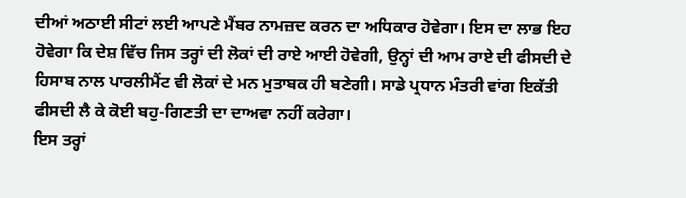ਦੀਆਂ ਅਠਾਈ ਸੀਟਾਂ ਲਈ ਆਪਣੇ ਮੈਂਬਰ ਨਾਮਜ਼ਦ ਕਰਨ ਦਾ ਅਧਿਕਾਰ ਹੋਵੇਗਾ। ਇਸ ਦਾ ਲਾਭ ਇਹ ਹੋਵੇਗਾ ਕਿ ਦੇਸ਼ ਵਿੱਚ ਜਿਸ ਤਰ੍ਹਾਂ ਦੀ ਲੋਕਾਂ ਦੀ ਰਾਏ ਆਈ ਹੋਵੇਗੀ, ਉਨ੍ਹਾਂ ਦੀ ਆਮ ਰਾਏ ਦੀ ਫੀਸਦੀ ਦੇ ਹਿਸਾਬ ਨਾਲ ਪਾਰਲੀਮੈਂਟ ਵੀ ਲੋਕਾਂ ਦੇ ਮਨ ਮੁਤਾਬਕ ਹੀ ਬਣੇਗੀ। ਸਾਡੇ ਪ੍ਰਧਾਨ ਮੰਤਰੀ ਵਾਂਗ ਇਕੱਤੀ ਫੀਸਦੀ ਲੈ ਕੇ ਕੋਈ ਬਹੁ-ਗਿਣਤੀ ਦਾ ਦਾਅਵਾ ਨਹੀਂ ਕਰੇਗਾ।
ਇਸ ਤਰ੍ਹਾਂ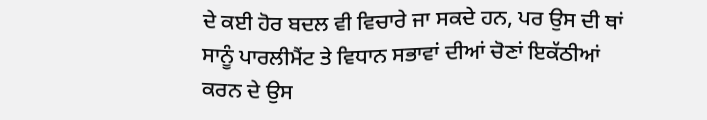ਦੇ ਕਈ ਹੋਰ ਬਦਲ ਵੀ ਵਿਚਾਰੇ ਜਾ ਸਕਦੇ ਹਨ, ਪਰ ਉਸ ਦੀ ਥਾਂ ਸਾਨੂੰ ਪਾਰਲੀਮੈਂਟ ਤੇ ਵਿਧਾਨ ਸਭਾਵਾਂ ਦੀਆਂ ਚੋਣਾਂ ਇਕੱਠੀਆਂ ਕਰਨ ਦੇ ਉਸ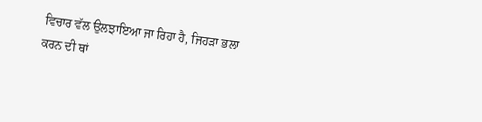ਵਿਚਾਰ ਵੱਲ ਉਲਝਾਇਆ ਜਾ ਰਿਹਾ ਹੈ, ਜਿਹੜਾ ਭਲਾ ਕਰਨ ਦੀ ਥਾਂ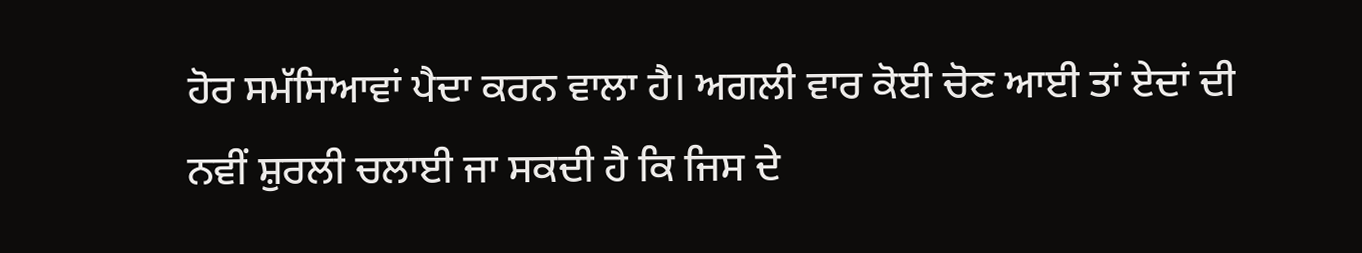ਹੋਰ ਸਮੱਸਿਆਵਾਂ ਪੈਦਾ ਕਰਨ ਵਾਲਾ ਹੈ। ਅਗਲੀ ਵਾਰ ਕੋਈ ਚੋਣ ਆਈ ਤਾਂ ਏਦਾਂ ਦੀ ਨਵੀਂ ਸ਼ੁਰਲੀ ਚਲਾਈ ਜਾ ਸਕਦੀ ਹੈ ਕਿ ਜਿਸ ਦੇ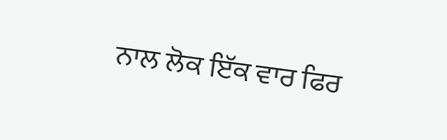ਨਾਲ ਲੋਕ ਇੱਕ ਵਾਰ ਫਿਰ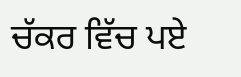ਚੱਕਰ ਵਿੱਚ ਪਏ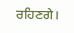ਰਹਿਣਗੇ।